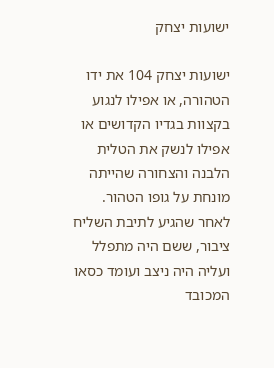ישועות יצחק

ישועות יצחק 104 את ידו הטהורה, או אפילו לנגוע בקצוות בגדיו הקדושים או אפילו לנשק את הטלית הלבנה והצחורה שהייתה מונחת על גופו הטהור. לאחר שהגיע לתיבת השליח ציבור, ששם היה מתפלל ועליה היה ניצב ועומד כסאו המכובד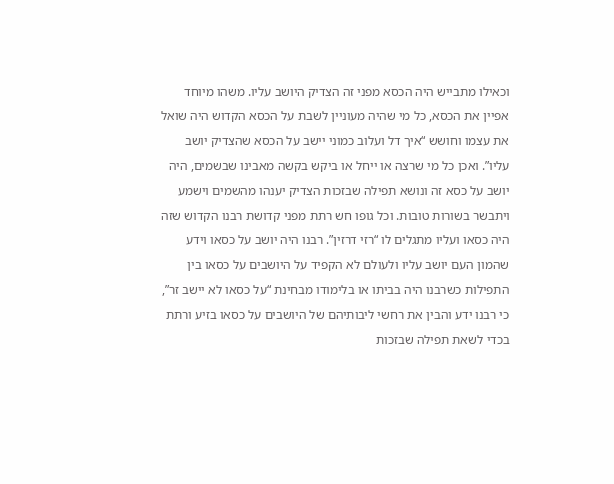וכאילו מתבייש היה הכסא מפני זה הצדיק היושב עליו. משהו מיוחד אפיין את הכסא, כל מי שהיה מעוניין לשבת על הכסא הקדוש היה שואל את עצמו וחושש “איך דל ועלוב כמוני יישב על הכסא שהצדיק יושב עליו”. ואכן כל מי שרצה או ייחל או ביקש בקשה מאבינו שבשמים, היה יושב על כסא זה ונושא תפילה שבזכות הצדיק יענהו מהשמים וישמע ויתבשר בשורות טובות. וכל גופו חש רתת מפני קדושת רבנו הקדוש שזה היה כסאו ועליו מתגלים לו “רזי דרזין”. רבנו היה יושב על כסאו וידע שהמון העם יושב עליו ולעולם לא הקפיד על היושבים על כסאו בין התפילות כשרבנו היה בביתו או בלימודו מבחינת “על כסאו לא יישב זר”, כי רבנו ידע והבין את רחשי ליבותיהם של היושבים על כסאו בזיע ורתת בכדי לשאת תפילה שבזכות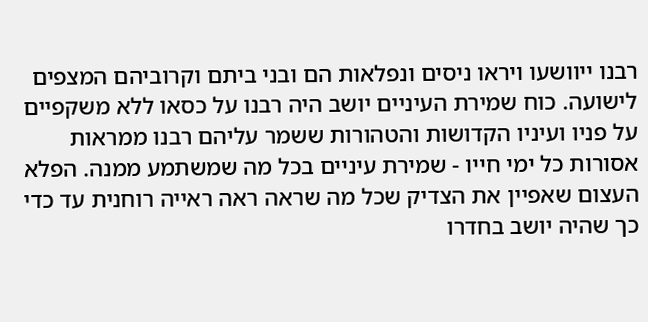רבנו ייוושעו ויראו ניסים ונפלאות הם ובני ביתם וקרוביהם המצפים לישועה. כוח שמירת העיניים יושב היה רבנו על כסאו ללא משקפיים על פניו ועיניו הקדושות והטהורות ששמר עליהם רבנו ממראות אסורות כל ימי חייו - שמירת עיניים בכל מה שמשתמע ממנה. הפלא העצום שאפיין את הצדיק שכל מה שראה ראה ראייה רוחנית עד כדי כך שהיה יושב בחדרו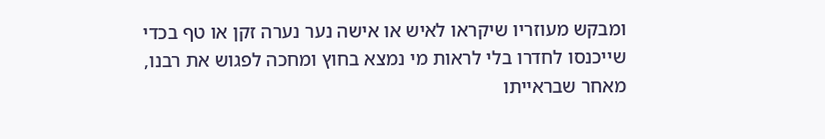ומבקש מעוזריו שיקראו לאיש או אישה נער נערה זקן או טף בכדי שייכנסו לחדרו בלי לראות מי נמצא בחוץ ומחכה לפגוש את רבנו, מאחר שבראייתו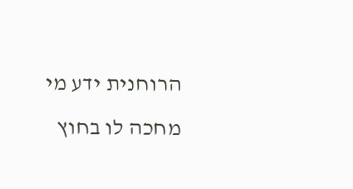הרוחנית ידע מי מחכה לו בחוץ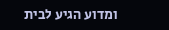ומדוע הגיע לבית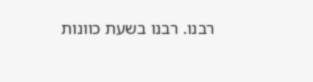רבנו. רבנו בשעת כוונות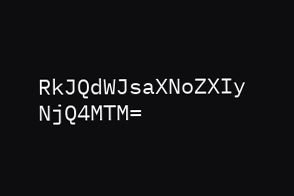RkJQdWJsaXNoZXIy NjQ4MTM=